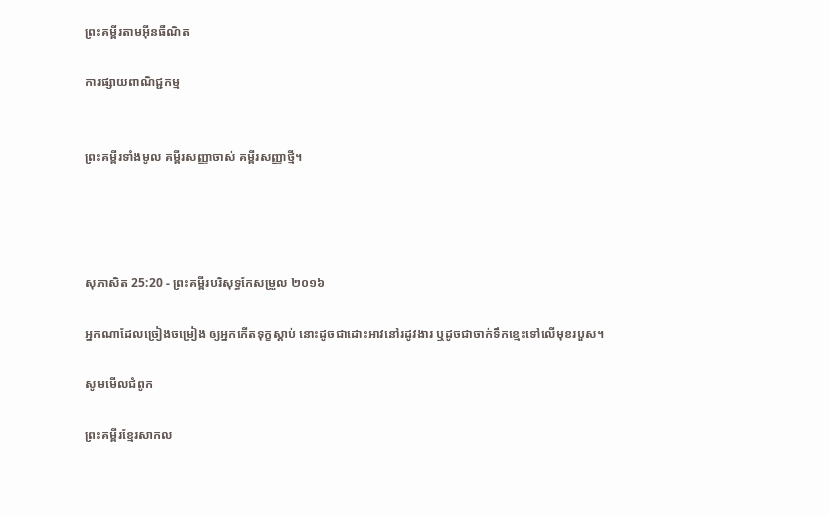ព្រះគម្ពីរតាមអ៊ីនធឺណិត

ការផ្សាយពាណិជ្ជកម្ម


ព្រះគម្ពីរទាំងមូល គម្ពីរសញ្ញាចាស់ គម្ពីរសញ្ញាថ្មី។




សុភា‌សិត 25:20 - ព្រះគម្ពីរបរិសុទ្ធកែសម្រួល ២០១៦

អ្នកណាដែលច្រៀងចម្រៀង ឲ្យអ្នកកើតទុក្ខស្តាប់ នោះដូចជាដោះអាវនៅរដូវងារ ឬដូចជាចាក់ទឹកខ្មេះទៅលើមុខរបួស។

សូមមើលជំពូក

ព្រះគម្ពីរខ្មែរសាកល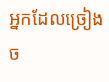អ្នកដែលច្រៀងច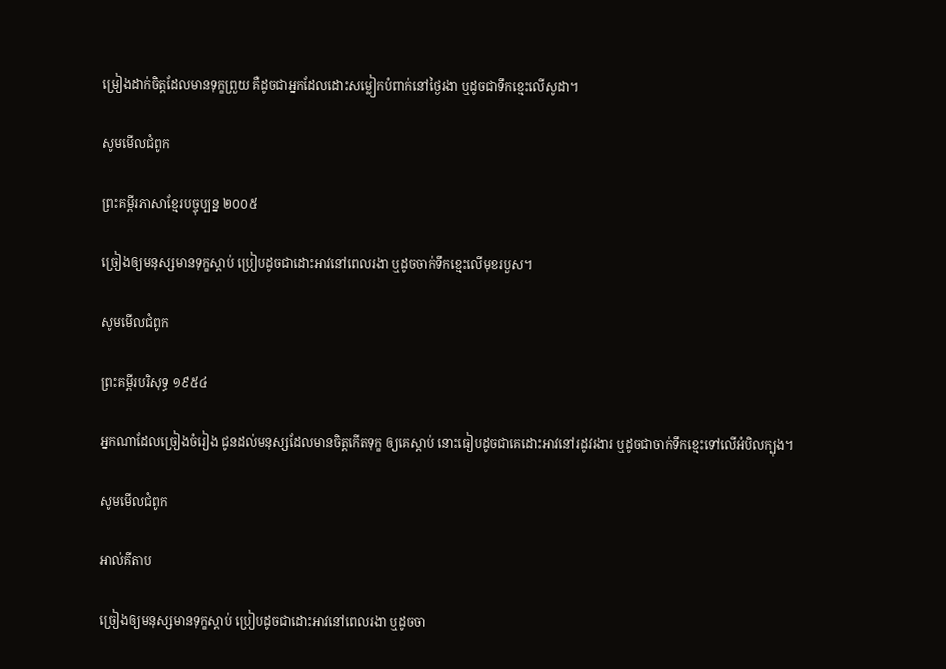ម្រៀងដាក់ចិត្តដែលមានទុក្ខព្រួយ គឺដូចជាអ្នកដែលដោះសម្លៀកបំពាក់នៅថ្ងៃរងា ឬដូចជាទឹកខ្មេះលើសូដា។

សូមមើលជំពូក

ព្រះគម្ពីរភាសាខ្មែរបច្ចុប្បន្ន ២០០៥

ច្រៀងឲ្យមនុស្សមានទុក្ខស្ដាប់ ប្រៀបដូចជាដោះអាវនៅពេលរងា ឬដូចចាក់ទឹកខ្មេះលើមុខរបួស។

សូមមើលជំពូក

ព្រះគម្ពីរបរិសុទ្ធ ១៩៥៤

អ្នកណាដែលច្រៀងចំរៀង ជូនដល់មនុស្សដែលមានចិត្តកើតទុក្ខ ឲ្យគេស្តាប់ នោះធៀបដូចជាគេដោះអាវនៅរដូវរងារ ឬដូចជាចាក់ទឹក‌ខ្មេះទៅលើអំបិលក្បុង។

សូមមើលជំពូក

អាល់គីតាប

ច្រៀងឲ្យមនុស្សមានទុក្ខស្ដាប់ ប្រៀបដូចជាដោះអាវនៅពេលរងា ឬដូចចា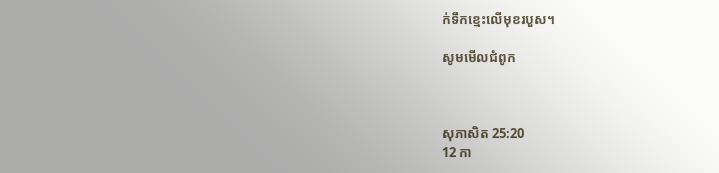ក់ទឹកខ្មេះលើមុខរបួស។

សូមមើលជំពូក



សុភា‌សិត 25:20
12 កា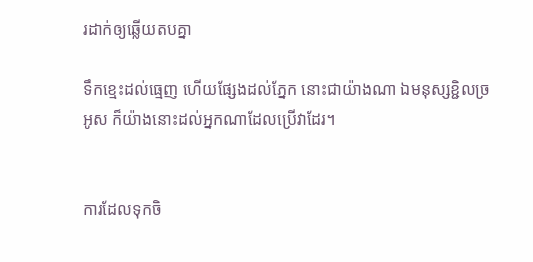រដាក់ឲ្យឆ្លើយតបគ្នា

ទឹកខ្មេះដល់ធ្មេញ ហើយផ្សែងដល់ភ្នែក នោះជាយ៉ាងណា ឯមនុស្សខ្ជិលច្រអូស ក៏យ៉ាងនោះដល់អ្នកណាដែលប្រើវាដែរ។


ការដែលទុកចិ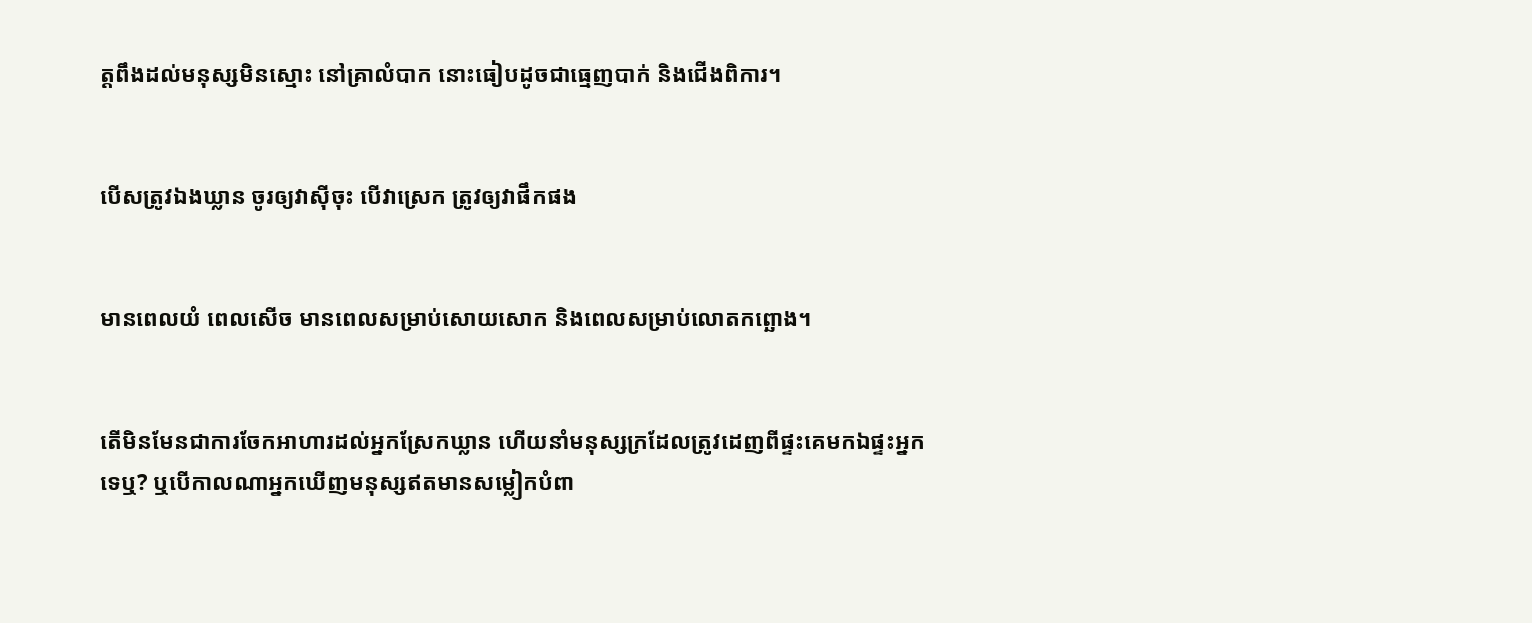ត្តពឹងដល់មនុស្សមិនស្មោះ នៅគ្រាលំបាក នោះធៀបដូចជាធ្មេញបាក់ និងជើងពិការ។


បើសត្រូវឯងឃ្លាន ចូរឲ្យវាស៊ីចុះ បើវាស្រេក ត្រូវឲ្យវាផឹកផង


មានពេលយំ ពេលសើច មានពេលសម្រាប់សោយ‌សោក និងពេលសម្រាប់លោតកព្ឆោង។


តើមិនមែនជាការចែកអាហារដល់អ្នកស្រែកឃ្លាន ហើយនាំមនុស្សក្រដែលត្រូវដេញពីផ្ទះគេមកឯផ្ទះអ្នកទេឬ? ឬបើកាលណាអ្នកឃើញមនុស្សឥតមានសម្លៀក‌បំពា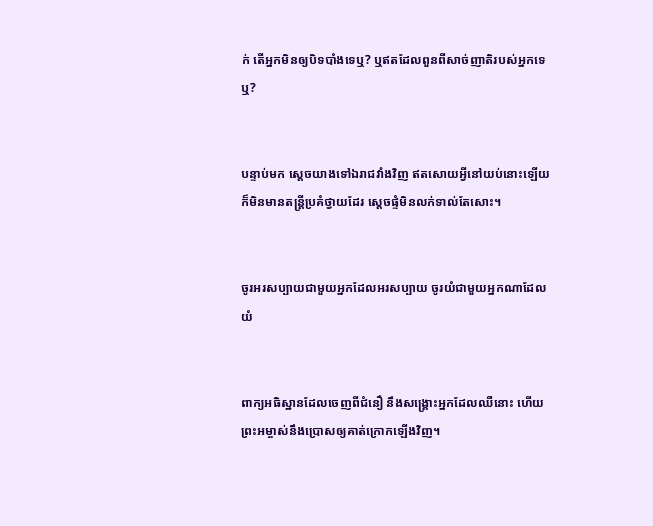ក់ តើអ្នកមិនឲ្យបិទបាំងទេឬ? ឬឥតដែលពួនពីសាច់‌ញាតិរបស់អ្នកទេឬ?


បន្ទាប់មក ស្ដេចយាងទៅឯ‌រាជវាំងវិញ ឥតសោយអ្វីនៅយប់នោះឡើយ ក៏មិនមានតន្ត្រីប្រគំថ្វាយដែរ ស្ដេចផ្ទំមិនលក់ទាល់តែសោះ។


ចូរអរសប្បាយជាមួយអ្នកដែលអរសប្បាយ ចូរយំជាមួយអ្នកណាដែលយំ


ពាក្យអធិស្ឋានដែលចេញពីជំនឿ នឹងសង្គ្រោះអ្នកដែលឈឺនោះ ហើយព្រះ‌អម្ចាស់នឹងប្រោសឲ្យគាត់ក្រោកឡើងវិញ។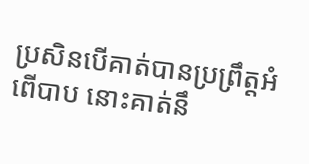ប្រសិន‌បើគាត់បានប្រព្រឹត្តអំពើបាប នោះគាត់នឹ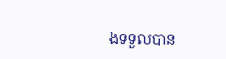ងទទួលបាន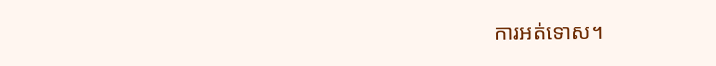ការអត់ទោស។